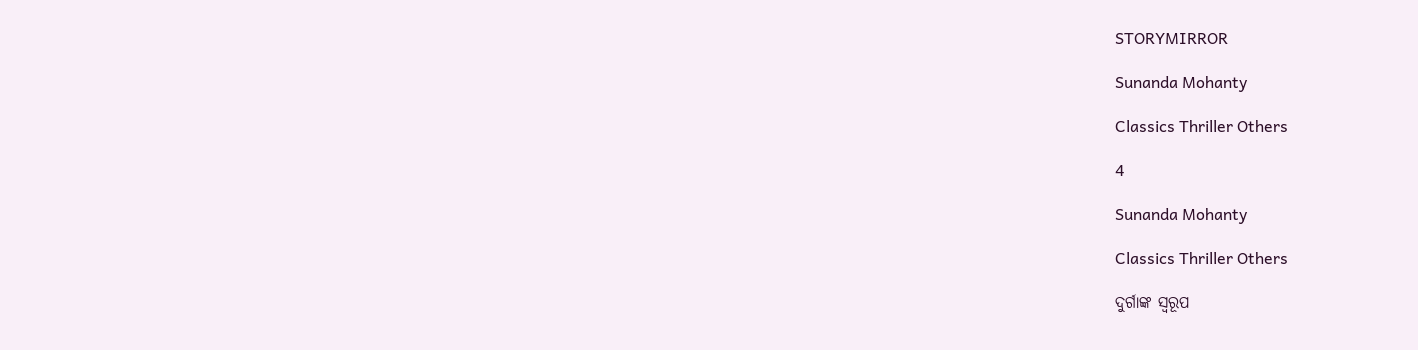STORYMIRROR

Sunanda Mohanty

Classics Thriller Others

4

Sunanda Mohanty

Classics Thriller Others

ଦୁର୍ଗାଙ୍କ ସ୍ୱରୂପ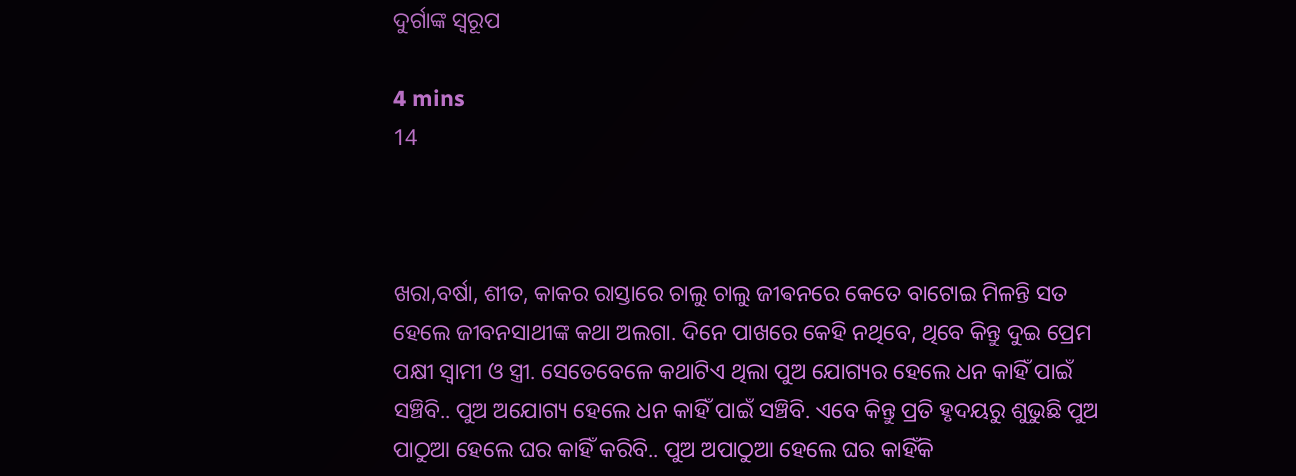ଦୁର୍ଗାଙ୍କ ସ୍ୱରୂପ

4 mins
14



ଖରା,ବର୍ଷା, ଶୀତ, କାକର ରାସ୍ତାରେ ଚାଲୁ ଚାଲୁ ଜୀଵନରେ କେତେ ବାଟୋଇ ମିଳନ୍ତି ସତ ହେଲେ ଜୀବନସାଥୀଙ୍କ କଥା ଅଲଗା. ଦିନେ ପାଖରେ କେହି ନଥିବେ, ଥିବେ କିନ୍ତୁ ଦୁଇ ପ୍ରେମ ପକ୍ଷୀ ସ୍ୱାମୀ ଓ ସ୍ତ୍ରୀ. ସେତେବେଳେ କଥାଟିଏ ଥିଲା ପୁଅ ଯୋଗ୍ୟର ହେଲେ ଧନ କାହିଁ ପାଇଁ ସଞ୍ଚିବି.. ପୁଅ ଅଯୋଗ୍ୟ ହେଲେ ଧନ କାହିଁ ପାଇଁ ସଞ୍ଚିବି. ଏବେ କିନ୍ତୁ ପ୍ରତି ହୃଦୟରୁ ଶୁଭୁଛି ପୁଅ ପାଠୁଆ ହେଲେ ଘର କାହିଁ କରିବି.. ପୁଅ ଅପାଠୁଆ ହେଲେ ଘର କାହିଁକି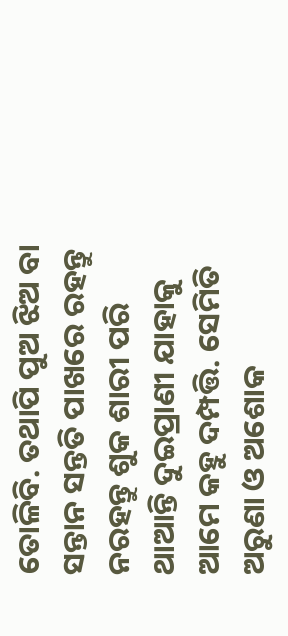ତୋଳିବି. ତଥାପି ପୁଅ ଝିଅ ବା ସନ୍ତାନ ସନ୍ତତି ପାଖରେ ରହନ୍ତୁ ନରହନ୍ତୁ ଶୁକ ଶାରୀ ପରି ଥାଆନ୍ତି ଦୁଇପ୍ରାଣୀ ଯାହାକୁ ଆମେ କହୁ ଦମ୍ପତ୍ତି. ସେମିତି ଅରୁଣା ଓ ଅଶୋକ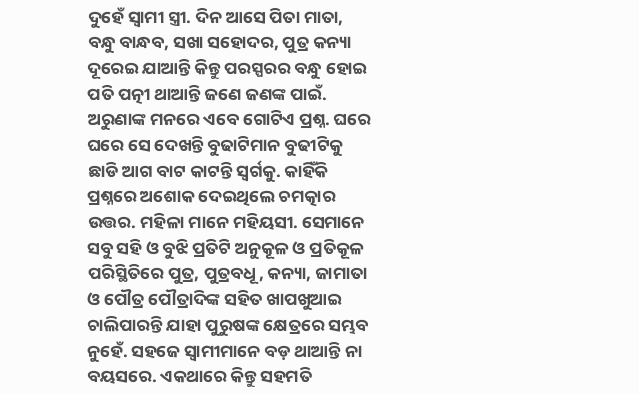ଦୁହେଁ ସ୍ୱାମୀ ସ୍ତ୍ରୀ. ଦିନ ଆସେ ପିତା ମାତା, ବନ୍ଧୁ ବାନ୍ଧବ, ସଖା ସହୋଦର, ପୁତ୍ର କନ୍ୟା ଦୂରେଇ ଯାଆନ୍ତି କିନ୍ତୁ ପରସ୍ପରର ବନ୍ଧୁ ହୋଇ ପତି ପତ୍ନୀ ଥାଆନ୍ତି ଜଣେ ଜଣଙ୍କ ପାଇଁ. ଅରୁଣାଙ୍କ ମନରେ ଏବେ ଗୋଟିଏ ପ୍ରଶ୍ନ. ଘରେ ଘରେ ସେ ଦେଖନ୍ତି ବୁଢାଟିମାନ ବୁଢୀଟିକୁ ଛାଡି ଆଗ ବାଟ କାଟନ୍ତି ସ୍ୱର୍ଗକୁ. କାହିଁକି ପ୍ରଶ୍ନରେ ଅଶୋକ ଦେଇଥିଲେ ଚମତ୍କାର ଉତ୍ତର. ମହିଳା ମାନେ ମହିୟସୀ. ସେମାନେ ସବୁ ସହି ଓ ବୁଝି ପ୍ରତିଟି ଅନୁକୂଳ ଓ ପ୍ରତିକୂଳ ପରିସ୍ଥିତିରେ ପୁତ୍ର, ପୁତ୍ରବଧୂ, କନ୍ୟା, ଜାମାତା ଓ ପୌତ୍ର ପୌତ୍ରାଦିଙ୍କ ସହିତ ଖାପଖୁଆଇ ଚାଲିପାରନ୍ତି ଯାହା ପୁରୁଷଙ୍କ କ୍ଷେତ୍ରରେ ସମ୍ଭବ ନୁହେଁ. ସହଜେ ସ୍ୱାମୀମାନେ ବଡ଼ ଥାଆନ୍ତି ନା ବୟସରେ. ଏକଥାରେ କିନ୍ତୁ ସହମତି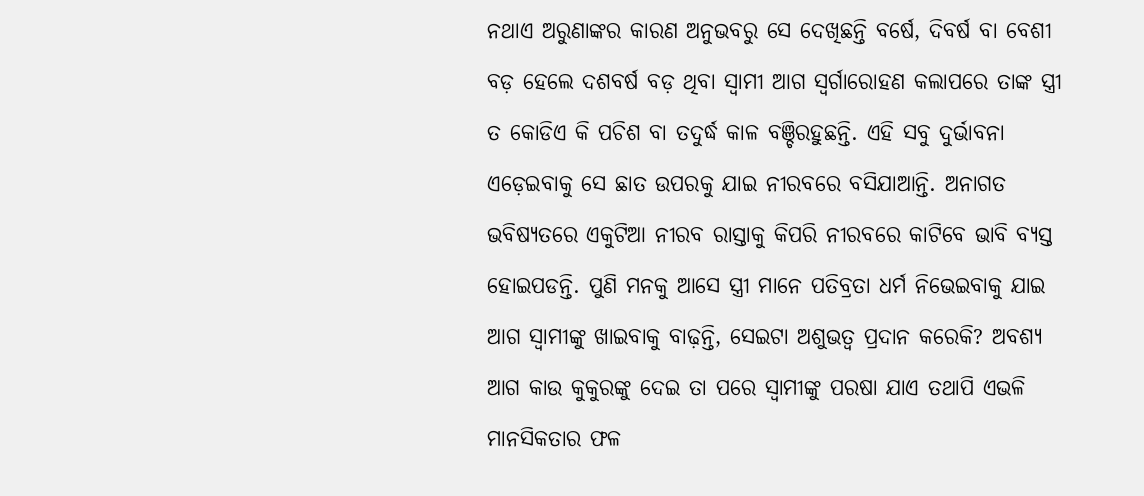ନଥାଏ ଅରୁଣାଙ୍କର କାରଣ ଅନୁଭବରୁ ସେ ଦେଖିଛନ୍ତି ବର୍ଷେ, ଦିବର୍ଷ ବା ବେଶୀ ବଡ଼ ହେଲେ ଦଶବର୍ଷ ବଡ଼ ଥିବା ସ୍ୱାମୀ ଆଗ ସ୍ବର୍ଗାରୋହଣ କଲାପରେ ତାଙ୍କ ସ୍ତ୍ରୀ ତ କୋଡିଏ କି ପଚିଶ ବା ତଦୁର୍ଦ୍ଧ କାଳ ବଞ୍ଚିରହୁଛନ୍ତି. ଏହି ସବୁ ଦୁର୍ଭାବନା ଏଡ଼େଇବାକୁ ସେ ଛାତ ଉପରକୁ ଯାଇ ନୀରବରେ ବସିଯାଆନ୍ତି. ଅନାଗତ ଭବିଷ୍ୟତରେ ଏକୁଟିଆ ନୀରବ ରାସ୍ତାକୁ କିପରି ନୀରବରେ କାଟିବେ ଭାବି ବ୍ୟସ୍ତ ହୋଇପଡନ୍ତି. ପୁଣି ମନକୁ ଆସେ ସ୍ତ୍ରୀ ମାନେ ପତିବ୍ରତା ଧର୍ମ ନିଭେଇବାକୁ ଯାଇ ଆଗ ସ୍ୱାମୀଙ୍କୁ ଖାଇବାକୁ ବାଢ଼ନ୍ତି, ସେଇଟା ଅଶୁଭତ୍ବ ପ୍ରଦାନ କରେକି? ଅବଶ୍ୟ ଆଗ କାଉ କୁକୁରଙ୍କୁ ଦେଇ ତା ପରେ ସ୍ୱାମୀଙ୍କୁ ପରଷା ଯାଏ ତଥାପି ଏଭଳି ମାନସିକତାର ଫଳ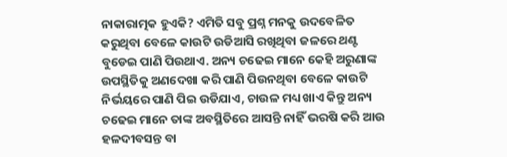ନାକାରାତ୍ମକ ହୁଏକି? ଏମିତି ସବୁ ପ୍ରଶ୍ନ ମନକୁ ଉଦବେଳିତ କରୁଥିବା ବେଳେ କାଉଟି ଉଡିଆସି ରଖିଥିବା ଜଳରେ ଥଣ୍ଟ ବୁଡେଇ ପାଣି ପିଉଥାଏ. ଅନ୍ୟ ଚଢେଇ ମାନେ କେହି ଅରୁଣାଙ୍କ ଉପସ୍ଥିତିକୁ ଅଣଦେଖା କରି ପାଣି ପିଉନଥିବା ବେଳେ କାଉଟି ନିର୍ଭୟରେ ପାଣି ପିଇ ଉଡିଯାଏ, ଚାଉଳ ମଧ୍ୟ ଖାଏ କିନ୍ତୁ ଅନ୍ୟ ଚଢେଇ ମାନେ ତାଙ୍କ ଅବସ୍ଥିତିରେ ଆସନ୍ତି ନାହିଁ ଭରଷି କରି ଆଉ ହଳଦୀବସନ୍ତ ବା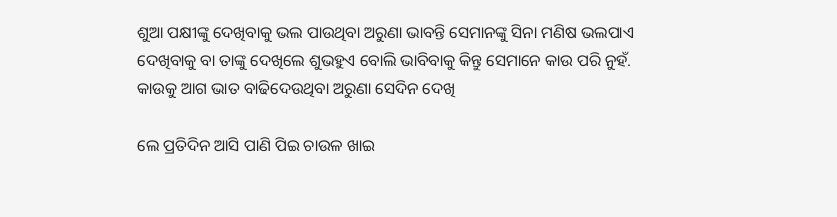ଶୁଆ ପକ୍ଷୀଙ୍କୁ ଦେଖିବାକୁ ଭଲ ପାଉଥିବା ଅରୁଣା ଭାବନ୍ତି ସେମାନଙ୍କୁ ସିନା ମଣିଷ ଭଲପାଏ ଦେଖିବାକୁ ବା ତାଙ୍କୁ ଦେଖିଲେ ଶୁଭହୁଏ ବୋଲି ଭାବିବାକୁ କିନ୍ତୁ ସେମାନେ କାଉ ପରି ନୁହଁ. କାଉକୁ ଆଗ ଭାତ ବାଢିଦେଉଥିବା ଅରୁଣା ସେଦିନ ଦେଖି

ଲେ ପ୍ରତିଦିନ ଆସି ପାଣି ପିଇ ଚାଉଳ ଖାଇ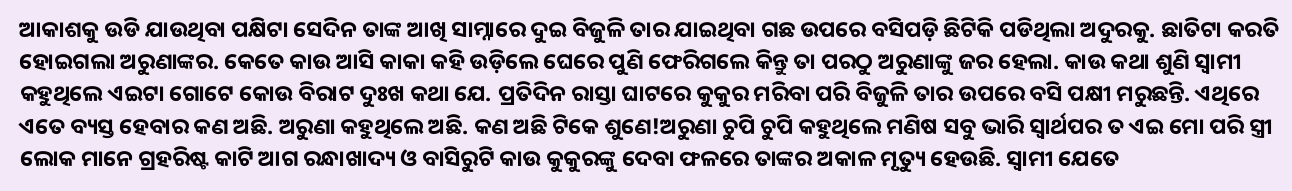ଆକାଶକୁ ଉଡି ଯାଉଥିବା ପକ୍ଷିଟା ସେଦିନ ତାଙ୍କ ଆଖି ସାମ୍ନାରେ ଦୁଇ ବିଜୁଳି ତାର ଯାଇଥିବା ଗଛ ଉପରେ ବସିପଡ଼ି ଛିଟିକି ପଡିଥିଲା ଅଦୁରକୁ. ଛାତିଟା କରତି ହୋଇଗଲା ଅରୁଣାଙ୍କର. କେତେ କାଉ ଆସି କାକା କହି ଉଡ଼ିଲେ ଘେରେ ପୁଣି ଫେରିଗଲେ କିନ୍ତୁ ତା ପରଠୁ ଅରୁଣାଙ୍କୁ ଜର ହେଲା. କାଉ କଥା ଶୁଣି ସ୍ୱାମୀ କହୁଥିଲେ ଏଇଟା ଗୋଟେ କୋଉ ବିରାଟ ଦୁଃଖ କଥା ଯେ. ପ୍ରତିଦିନ ରାସ୍ତା ଘାଟରେ କୁକୁର ମରିବା ପରି ବିଜୁଳି ତାର ଉପରେ ବସି ପକ୍ଷୀ ମରୁଛନ୍ତି. ଏଥିରେ ଏତେ ବ୍ୟସ୍ତ ହେବାର କଣ ଅଛି. ଅରୁଣା କହୁଥିଲେ ଅଛି. କଣ ଅଛି ଟିକେ ଶୁଣେ!ଅରୁଣା ଚୁପି ଚୁପି କହୁଥିଲେ ମଣିଷ ସବୁ ଭାରି ସ୍ୱାର୍ଥପର ତ ଏଇ ମୋ ପରି ସ୍ତ୍ରୀ ଲୋକ ମାନେ ଗ୍ରହରିଷ୍ଟ କାଟି ଆଗ ରନ୍ଧାଖାଦ୍ୟ ଓ ବାସିରୁଟି କାଉ କୁକୁରଙ୍କୁ ଦେବା ଫଳରେ ତାଙ୍କର ଅକାଳ ମୃତ୍ୟୁ ହେଉଛି. ସ୍ୱାମୀ ଯେତେ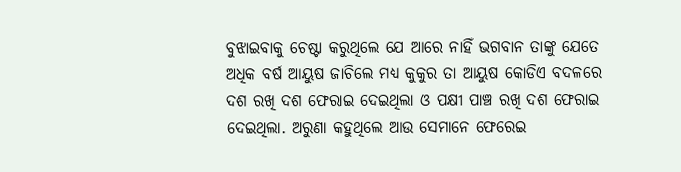ବୁଝାଇବାକୁ ଚେଷ୍ଟା କରୁଥିଲେ ଯେ ଆରେ ନାହିଁ ଭଗବାନ ତାଙ୍କୁ ଯେତେ ଅଧିକ ବର୍ଷ ଆୟୁଷ ଜାଚିଲେ ମଧ୍ୟ କୁକୁର ତା ଆୟୁଷ କୋଡିଏ ବଦଳରେ ଦଶ ରଖି ଦଶ ଫେରାଇ ଦେଇଥିଲା ଓ ପକ୍ଷୀ ପାଞ୍ଚ ରଖି ଦଶ ଫେରାଇ ଦେଇଥିଲା. ଅରୁଣା କହୁଥିଲେ ଆଉ ସେମାନେ ଫେରେଇ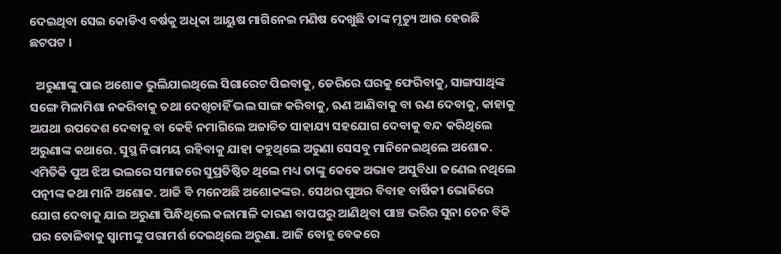ଦେଇଥିବା ସେଇ କୋଡିଏ ବର୍ଷକୁ ଅଧିକା ଆୟୁଷ ମାଗିନେଇ ମଣିଷ ଦେଖୁଛି ତାଙ୍କ ମୃତ୍ୟୁ ଆଉ ହେଉଛି ଛଟପଟ ।

  ଅରୁଣାଙ୍କୁ ପାଇ ଅଶୋକ ଭୁଲିଯାଇଥିଲେ ସିଗାରେଟ ପିଇବାକୁ, ଡେରିରେ ଘରକୁ ଫେରିବାକୁ, ସାଙ୍ଗସାଥିଙ୍କ ସଙ୍ଗେ ମିଳାମିଶା ନକରିବାକୁ ତଥା ଦେଖିଚାହିଁ ଭଲ ସାଙ୍ଗ କରିବାକୁ, ଋଣ ଆଣିବାକୁ ବା ଋଣ ଦେବାକୁ, କାହାକୁ ଅଯଥା ଉପଦେଶ ଦେବାକୁ ବା କେହି ନମାଗିଲେ ଅଜାଚିତ ସାହାଯ୍ୟ ସହଯୋଗ ଦେବାକୁ ବନ୍ଦ କରିଥିଲେ ଅରୁଣାଙ୍କ କଥାରେ. ସୁସ୍ଥ ନିରାମୟ ରହିବାକୁ ଯାହା କହୁଥିଲେ ଅରୁଣା ସେସବୁ ମାନିନେଇଥିଲେ ଅଶୋକ. ଏମିତିକି ପୁଅ ଝିଅ ଭଲରେ ସମାଜରେ ସୁପ୍ରତିଷ୍ଠିତ ଥିଲେ ମଧ୍ୟ ତାଙ୍କୁ କେଵେ ଅଭାବ ଅସୁବିଧା ଜଣେଇ ନଥିଲେ ପତ୍ନୀଙ୍କ କଥା ମାନି ଅଶୋକ. ଆଜି ବି ମନେଅଛି ଅଶୋକଙ୍କର. ସେଥର ପୁଅର ବିବାହ ବାର୍ଷିକୀ ଭୋଜିରେ ଯୋଗ ଦେବାକୁ ଯାଇ ଅରୁଣା ପିନ୍ଧିଥିଲେ କଳାମାଳି କାରଣ ବାପଘରୁ ଆଣିଥିବା ପାଞ୍ଚ ଭରିର ସୁନା ଚେନ ବିକି ଘର ତୋଳିବାକୁ ସ୍ୱାମୀଙ୍କୁ ପରାମର୍ଶ ଦେଇଥିଲେ ଅରୁଣା. ଆଜି ବୋହୂ ବେକରେ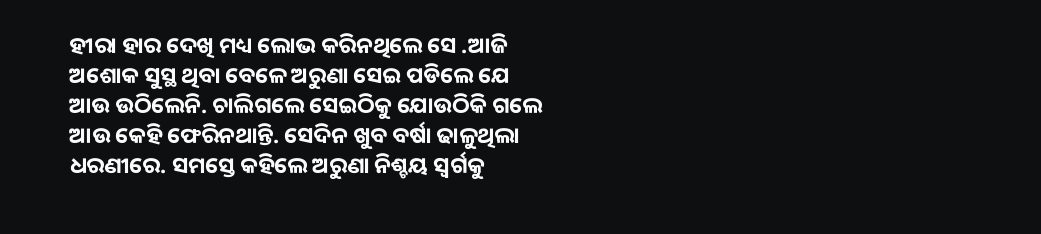ହୀରା ହାର ଦେଖି ମଧ୍ୟ ଲୋଭ କରିନଥିଲେ ସେ .ଆଜି ଅଶୋକ ସୁସ୍ଥ ଥିବା ବେଳେ ଅରୁଣା ସେଇ ପଡିଲେ ଯେ ଆଉ ଉଠିଲେନି. ଚାଲିଗଲେ ସେଇଠିକୁ ଯୋଉଠିକି ଗଲେ ଆଉ କେହି ଫେରିନଥାନ୍ତି. ସେଦିନ ଖୁବ ବର୍ଷା ଢାଳୁଥିଲା ଧରଣୀରେ. ସମସ୍ତେ କହିଲେ ଅରୁଣା ନିଶ୍ଚୟ ସ୍ୱର୍ଗକୁ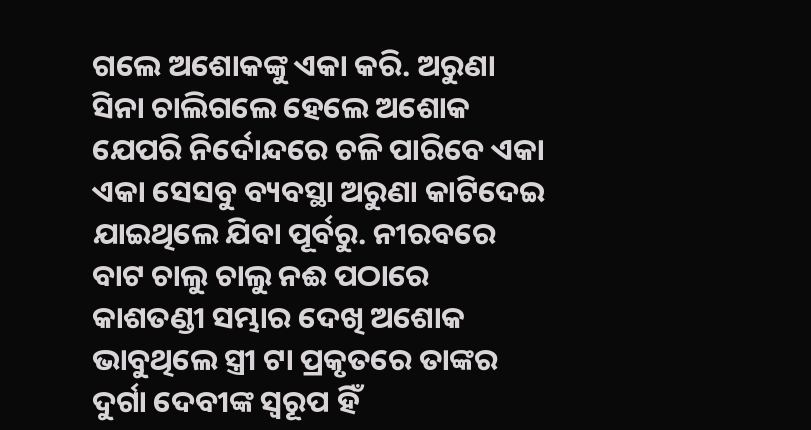ଗଲେ ଅଶୋକଙ୍କୁ ଏକା କରି. ଅରୁଣା ସିନା ଚାଲିଗଲେ ହେଲେ ଅଶୋକ ଯେପରି ନିର୍ଦୋନ୍ଦରେ ଚଳି ପାରିବେ ଏକା ଏକା ସେସବୁ ବ୍ୟବସ୍ଥା ଅରୁଣା କାଟିଦେଇ ଯାଇଥିଲେ ଯିବା ପୂର୍ବରୁ. ନୀରବରେ ବାଟ ଚାଲୁ ଚାଲୁ ନଈ ପଠାରେ କାଶତଣ୍ଡୀ ସମ୍ଭାର ଦେଖି ଅଶୋକ ଭାବୁଥିଲେ ସ୍ତ୍ରୀ ଟା ପ୍ରକୃତରେ ତାଙ୍କର ଦୁର୍ଗା ଦେବୀଙ୍କ ସ୍ୱରୂପ ହିଁ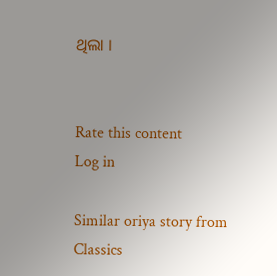ଥିଲା ।


Rate this content
Log in

Similar oriya story from Classics